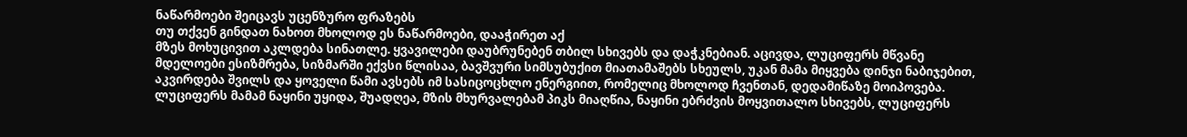ნაწარმოები შეიცავს უცენზურო ფრაზებს
თუ თქვენ გინდათ ნახოთ მხოლოდ ეს ნაწარმოები, დააჭირეთ აქ
მზეს მოხუცივით აკლდება სინათლე. ყვავილები დაუბრუნებენ თბილ სხივებს და დაჭკნებიან. აცივდა, ლუციფერს მწვანე მდელოები ესიზმრება, სიზმარში ექვსი წლისაა, ბავშვური სიმსუბუქით მიათამაშებს სხეულს, უკან მამა მიყვება დინჯი ნაბიჯებით, აკვირდება შვილს და ყოველი წამი ავსებს იმ სასიცოცხლო ენერგიით, რომელიც მხოლოდ ჩვენთან, დედამიწაზე მოიპოვება. ლუციფერს მამამ ნაყინი უყიდა, შუადღეა, მზის მხურვალებამ პიკს მიაღწია, ნაყინი ებრძვის მოყვითალო სხივებს, ლუციფერს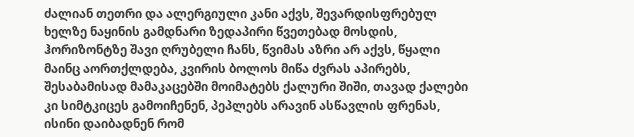ძალიან თეთრი და ალერგიული კანი აქვს, შევარდისფრებულ ხელზე ნაყინის გამდნარი ზედაპირი წვეთებად მოსდის, ჰორიზონტზე შავი ღრუბელი ჩანს, წვიმას აზრი არ აქვს, წყალი მაინც აორთქლდება, კვირის ბოლოს მიწა ძვრას აპირებს, შესაბამისად მამაკაცებში მოიმატებს ქალური შიში, თავად ქალები კი სიმტკიცეს გამოიჩენენ, პეპლებს არავინ ასწავლის ფრენას, ისინი დაიბადნენ რომ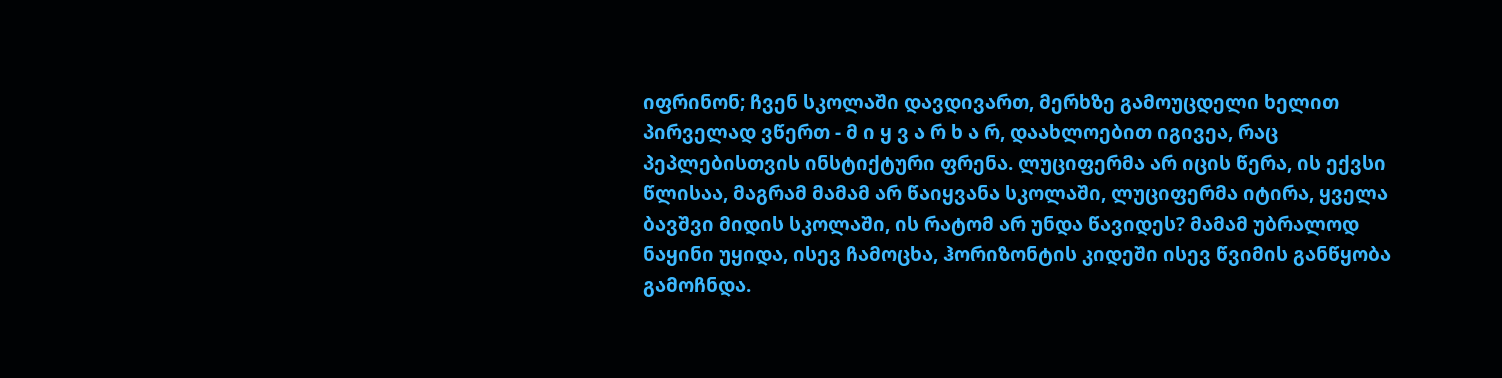იფრინონ; ჩვენ სკოლაში დავდივართ, მერხზე გამოუცდელი ხელით პირველად ვწერთ - მ ი ყ ვ ა რ ხ ა რ, დაახლოებით იგივეა, რაც პეპლებისთვის ინსტიქტური ფრენა. ლუციფერმა არ იცის წერა, ის ექვსი წლისაა, მაგრამ მამამ არ წაიყვანა სკოლაში, ლუციფერმა იტირა, ყველა ბავშვი მიდის სკოლაში, ის რატომ არ უნდა წავიდეს? მამამ უბრალოდ ნაყინი უყიდა, ისევ ჩამოცხა, ჰორიზონტის კიდეში ისევ წვიმის განწყობა გამოჩნდა.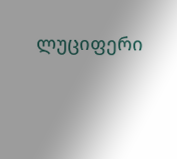ლუციფერი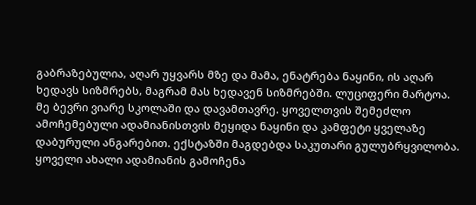გაბრაზებულია, აღარ უყვარს მზე და მამა, ენატრება ნაყინი, ის აღარ ხედავს სიზმრებს, მაგრამ მას ხედავენ სიზმრებში. ლუციფერი მარტოა. მე ბევრი ვიარე სკოლაში და დავამთავრე. ყოველთვის შემეძლო ამოჩემებული ადამიანისთვის მეყიდა ნაყინი და კამფეტი ყველაზე დაბურული ანგარებით. ექსტაზში მაგდებდა საკუთარი გულუბრყვილობა. ყოველი ახალი ადამიანის გამოჩენა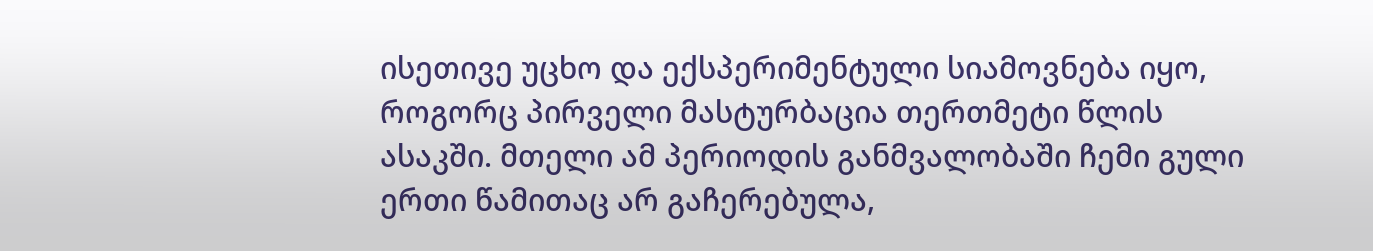ისეთივე უცხო და ექსპერიმენტული სიამოვნება იყო, როგორც პირველი მასტურბაცია თერთმეტი წლის ასაკში. მთელი ამ პერიოდის განმვალობაში ჩემი გული ერთი წამითაც არ გაჩერებულა,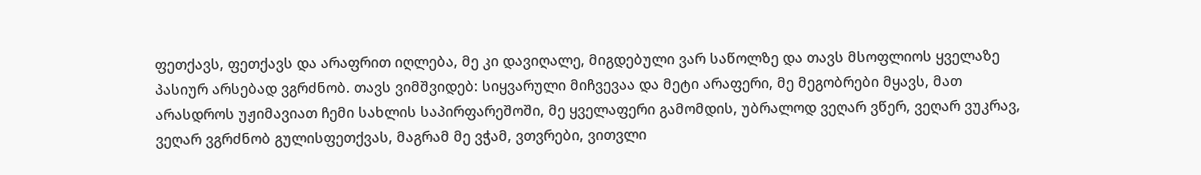ფეთქავს, ფეთქავს და არაფრით იღლება, მე კი დავიღალე, მიგდებული ვარ საწოლზე და თავს მსოფლიოს ყველაზე პასიურ არსებად ვგრძნობ. თავს ვიმშვიდებ: სიყვარული მიჩვევაა და მეტი არაფერი, მე მეგობრები მყავს, მათ არასდროს უჟიმავიათ ჩემი სახლის საპირფარეშოში, მე ყველაფერი გამომდის, უბრალოდ ვეღარ ვწერ, ვეღარ ვუკრავ, ვეღარ ვგრძნობ გულისფეთქვას, მაგრამ მე ვჭამ, ვთვრები, ვითვლი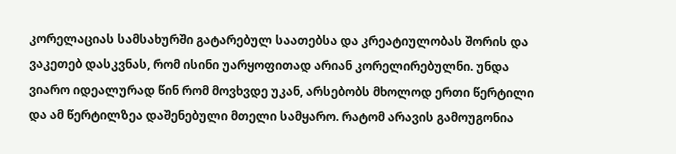კორელაციას სამსახურში გატარებულ საათებსა და კრეატიულობას შორის და ვაკეთებ დასკვნას, რომ ისინი უარყოფითად არიან კორელირებულნი. უნდა ვიარო იდეალურად წინ რომ მოვხვდე უკან, არსებობს მხოლოდ ერთი წერტილი და ამ წერტილზეა დაშენებული მთელი სამყარო. რატომ არავის გამოუგონია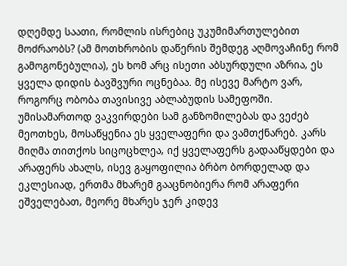დღემდე საათი, რომლის ისრებიც უკუმიმართულებით მოძრაობს? (ამ მოთხრობის დაწერის შემდეგ აღმოვაჩინე რომ გამოგონებულია), ეს ხომ არც ისეთი აბსურდული აზრია, ეს ყველა დიდის ბავშვური ოცნებაა. მე ისევე მარტო ვარ, როგორც ობობა თავისივე აბლაბუდის სამეფოში. უმისამართოდ ვაკვირდები სამ განზომილებას და ვეძებ მეოთხეს, მოსაწყენია ეს ყველაფერი და ვამთქნარებ. კარს მიღმა თითქოს სიცოცხლეა, იქ ყველაფერს გადააწყდები და არაფერს ახალს, ისევ გაყოფილია ბრბო ბორდელად და ეკლესიად, ერთმა მხარემ გააცნობიერა რომ არაფერი ეშველებათ, მეორე მხარეს ჯერ კიდევ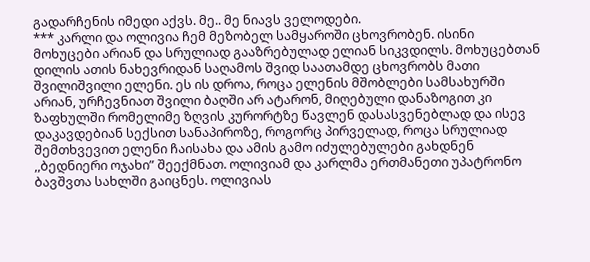გადარჩენის იმედი აქვს. მე.. მე ნიავს ველოდები.
*** კარლი და ოლივია ჩემ მეზობელ სამყაროში ცხოვრობენ. ისინი მოხუცები არიან და სრულიად გააზრებულად ელიან სიკვდილს. მოხუცებთან დილის ათის ნახევრიდან საღამოს შვიდ საათამდე ცხოვრობს მათი შვილიშვილი ელენი. ეს ის დროა, როცა ელენის მშობლები სამსახურში არიან, ურჩევნიათ შვილი ბაღში არ ატარონ, მიღებული დანაზოგით კი ზაფხულში რომელიმე ზღვის კურორტზე წავლენ დასასვენებლად და ისევ დაკავდებიან სექსით სანაპიროზე, როგორც პირველად, როცა სრულიად შემთხვევით ელენი ჩაისახა და ამის გამო იძულებულები გახდნენ ,,ბედნიერი ოჯახი” შეექმნათ. ოლივიამ და კარლმა ერთმანეთი უპატრონო ბავშვთა სახლში გაიცნეს. ოლივიას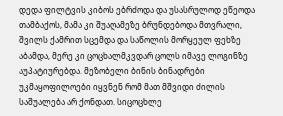დედა ფილტვის კიბოს ებრძოდა და უსასრულოდ ეწეოდა თამბაქოს, მამა კი შუაღამეზე ბრუნდებოდა მთვრალი, შვილს ქამრით სცემდა და საწოლის მორყეულ ფეხზე აბამდა, მერე კი ცოცხალმკვდარ ცოლს იმავე ლოგინზე აუპატიურებდა. მეზობელი ბინის ბინადრები უკმაყოფილოები იყვნენ რომ მათ მშვიდი ძილის საშუალება არ ქონდათ. სიცოცხლე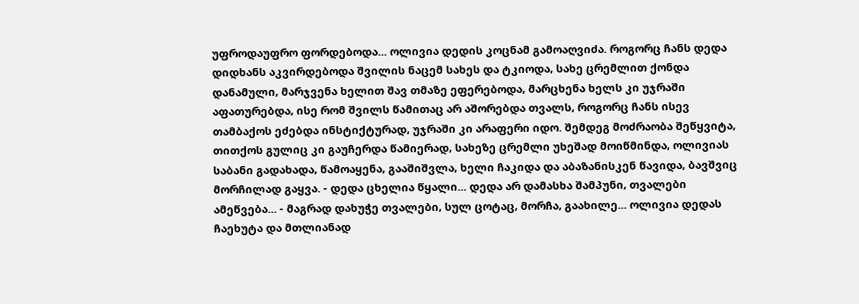უფროდაუფრო ფორდებოდა... ოლივია დედის კოცნამ გამოაღვიძა. როგორც ჩანს დედა დიდხანს აკვირდებოდა შვილის ნაცემ სახეს და ტკიოდა, სახე ცრემლით ქონდა დანამული, მარჯვენა ხელით შავ თმაზე ეფერებოდა, მარცხენა ხელს კი უჯრაში აფათურებდა, ისე რომ შვილს წამითაც არ აშორებდა თვალს, როგორც ჩანს ისევ თამბაქოს ეძებდა ინსტიქტურად, უჯრაში კი არაფერი იდო. შემდეგ მოძრაობა შეწყვიტა, თითქოს გულიც კი გაუჩერდა წამიერად, სახეზე ცრემლი უხეშად მოიწმინდა, ოლივიას საბანი გადახადა, წამოაყენა, გააშიშვლა, ხელი ჩაკიდა და აბაზანისკენ წავიდა, ბავშვიც მორჩილად გაყვა. - დედა ცხელია წყალი... დედა არ დამასხა შამპუნი, თვალები ამეწვება... - მაგრად დახუჭე თვალები, სულ ცოტაც, მორჩა, გაახილე... ოლივია დედას ჩაეხუტა და მთლიანად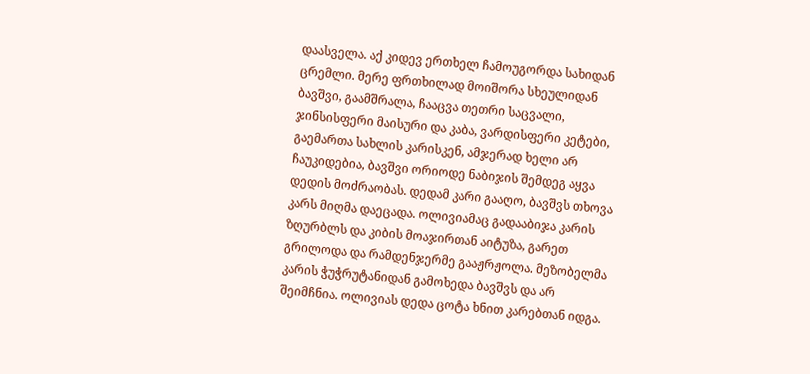დაასველა. აქ კიდევ ერთხელ ჩამოუგორდა სახიდან ცრემლი. მერე ფრთხილად მოიშორა სხეულიდან ბავშვი, გაამშრალა, ჩააცვა თეთრი საცვალი, ჯინსისფერი მაისური და კაბა, ვარდისფერი კეტები, გაემართა სახლის კარისკენ, ამჯერად ხელი არ ჩაუკიდებია, ბავშვი ორიოდე ნაბიჯის შემდეგ აყვა დედის მოძრაობას. დედამ კარი გააღო, ბავშვს თხოვა კარს მიღმა დაეცადა. ოლივიამაც გადააბიჯა კარის ზღურბლს და კიბის მოაჯირთან აიტუზა, გარეთ გრილოდა და რამდენჯერმე გააჟრჟოლა. მეზობელმა კარის ჭუჭრუტანიდან გამოხედა ბავშვს და არ შეიმჩნია. ოლივიას დედა ცოტა ხნით კარებთან იდგა.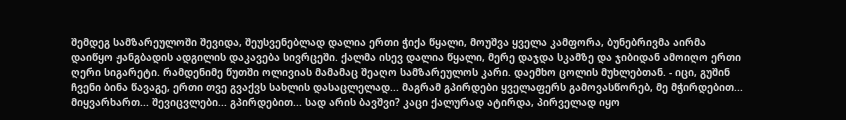შემდეგ სამზარეულოში შევიდა, შეუსვენებლად დალია ერთი ჭიქა წყალი, მოუშვა ყველა კამფორა, ბუნებრივმა აირმა დაიწყო ჟანგბადის ადგილის დაკავება სივრცეში. ქალმა ისევ დალია წყალი, მერე დაჯდა სკამზე და ჯიბიდან ამოიღო ერთი ღერი სიგარეტი. რამდენიმე წუთში ოლივიას მამამაც შეაღო სამზარეულოს კარი. დაემხო ცოლის მუხლებთან. - იცი, გუშინ ჩვენი ბინა წავაგე, ერთი თვე გვაქვს სახლის დასაცლელად... მაგრამ გპირდები ყველაფერს გამოვასწორებ, მე მჭირდებით... მიყვარხართ... შევიცვლები... გპირდებით... სად არის ბავშვი? კაცი ქალურად ატირდა, პირველად იყო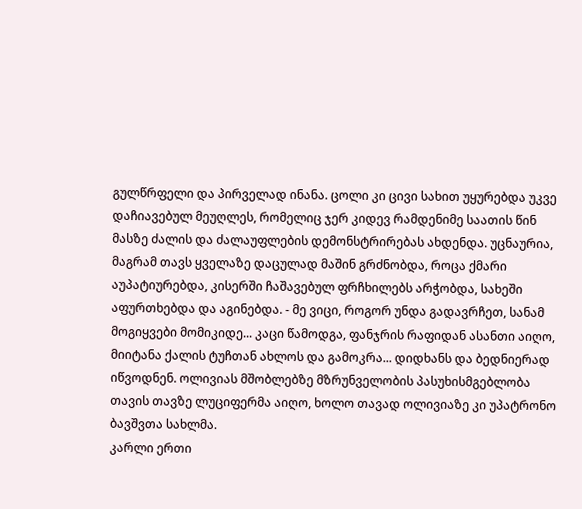გულწრფელი და პირველად ინანა. ცოლი კი ცივი სახით უყურებდა უკვე დაჩიავებულ მეუღლეს, რომელიც ჯერ კიდევ რამდენიმე საათის წინ მასზე ძალის და ძალაუფლების დემონსტრირებას ახდენდა. უცნაურია, მაგრამ თავს ყველაზე დაცულად მაშინ გრძნობდა, როცა ქმარი აუპატიურებდა, კისერში ჩაშავებულ ფრჩხილებს არჭობდა, სახეში აფურთხებდა და აგინებდა. - მე ვიცი, როგორ უნდა გადავრჩეთ, სანამ მოგიყვები მომიკიდე... კაცი წამოდგა, ფანჯრის რაფიდან ასანთი აიღო, მიიტანა ქალის ტუჩთან ახლოს და გამოკრა... დიდხანს და ბედნიერად იწვოდნენ. ოლივიას მშობლებზე მზრუნველობის პასუხისმგებლობა თავის თავზე ლუციფერმა აიღო, ხოლო თავად ოლივიაზე კი უპატრონო ბავშვთა სახლმა.
კარლი ერთი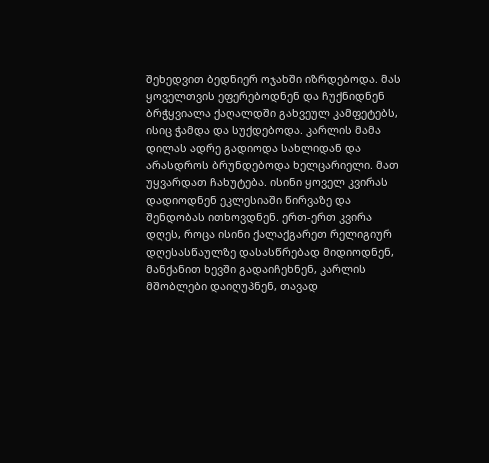შეხედვით ბედნიერ ოჯახში იზრდებოდა. მას ყოველთვის ეფერებოდნენ და ჩუქნიდნენ ბრჭყვიალა ქაღალდში გახვეულ კამფეტებს, ისიც ჭამდა და სუქდებოდა. კარლის მამა დილას ადრე გადიოდა სახლიდან და არასდროს ბრუნდებოდა ხელცარიელი. მათ უყვარდათ ჩახუტება. ისინი ყოველ კვირას დადიოდნენ ეკლესიაში წირვაზე და შენდობას ითხოვდნენ. ერთ-ერთ კვირა დღეს, როცა ისინი ქალაქგარეთ რელიგიურ დღესასწაულზე დასასწრებად მიდიოდნენ, მანქანით ხევში გადაიჩეხნენ, კარლის მშობლები დაიღუპნენ, თავად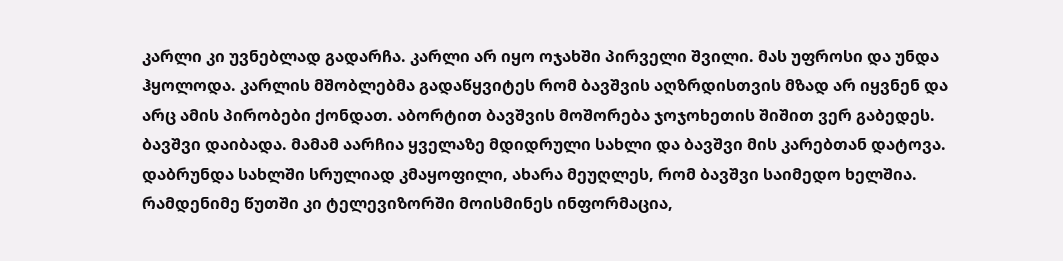კარლი კი უვნებლად გადარჩა. კარლი არ იყო ოჯახში პირველი შვილი. მას უფროსი და უნდა ჰყოლოდა. კარლის მშობლებმა გადაწყვიტეს რომ ბავშვის აღზრდისთვის მზად არ იყვნენ და არც ამის პირობები ქონდათ. აბორტით ბავშვის მოშორება ჯოჯოხეთის შიშით ვერ გაბედეს. ბავშვი დაიბადა. მამამ აარჩია ყველაზე მდიდრული სახლი და ბავშვი მის კარებთან დატოვა. დაბრუნდა სახლში სრულიად კმაყოფილი, ახარა მეუღლეს, რომ ბავშვი საიმედო ხელშია. რამდენიმე წუთში კი ტელევიზორში მოისმინეს ინფორმაცია,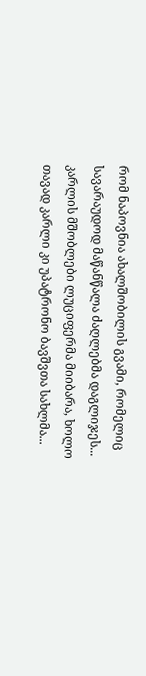რომ ნაპოვნია ახალშობილის გვამი, რომელიც სავარაუდოდ მაწანწალა ძაღლებმა დაგლიჯეს... კარლის მშობლები ლუციფერმა მიიბარა, ხოლო თავად კარლი კი უპატრონო ბავშვთა სახლმა...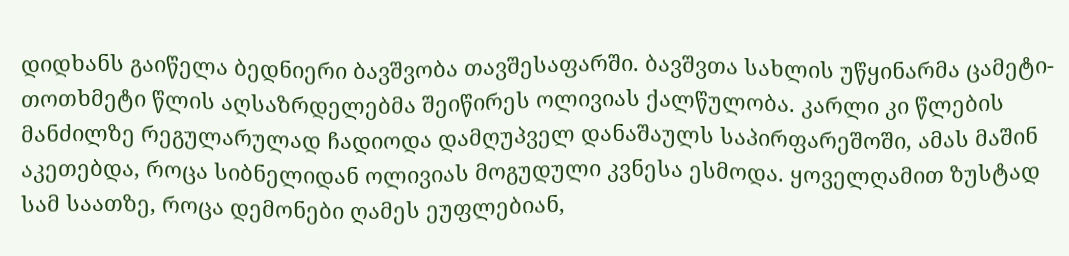დიდხანს გაიწელა ბედნიერი ბავშვობა თავშესაფარში. ბავშვთა სახლის უწყინარმა ცამეტი-თოთხმეტი წლის აღსაზრდელებმა შეიწირეს ოლივიას ქალწულობა. კარლი კი წლების მანძილზე რეგულარულად ჩადიოდა დამღუპველ დანაშაულს საპირფარეშოში, ამას მაშინ აკეთებდა, როცა სიბნელიდან ოლივიას მოგუდული კვნესა ესმოდა. ყოველღამით ზუსტად სამ საათზე, როცა დემონები ღამეს ეუფლებიან,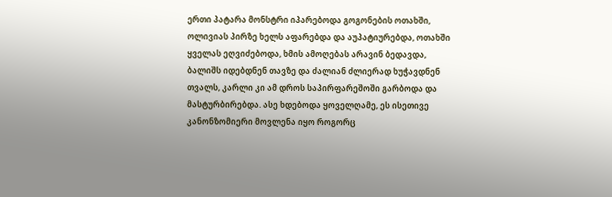ერთი პატარა მონსტრი იპარებოდა გოგონების ოთახში, ოლივიას პირზე ხელს აფარებდა და აუპატიურებდა, ოთახში ყველას ეღვიძებოდა, ხმის ამოღებას არავინ ბედავდა, ბალიშს იდებდნენ თავზე და ძალიან ძლიერად ხუჭავდნენ თვალს, კარლი კი ამ დროს საპირფარეშოში გარბოდა და მასტურბირებდა. ასე ხდებოდა ყოველღამე, ეს ისეთივე კანონზომიერი მოვლენა იყო როგორც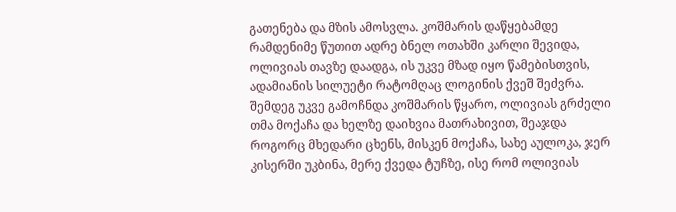გათენება და მზის ამოსვლა. კოშმარის დაწყებამდე რამდენიმე წუთით ადრე ბნელ ოთახში კარლი შევიდა, ოლივიას თავზე დაადგა, ის უკვე მზად იყო წამებისთვის, ადამიანის სილუეტი რატომღაც ლოგინის ქვეშ შეძვრა. შემდეგ უკვე გამოჩნდა კოშმარის წყარო, ოლივიას გრძელი თმა მოქაჩა და ხელზე დაიხვია მათრახივით, შეაჯდა როგორც მხედარი ცხენს, მისკენ მოქაჩა, სახე აულოკა, ჯერ კისერში უკბინა, მერე ქვედა ტუჩზე, ისე რომ ოლივიას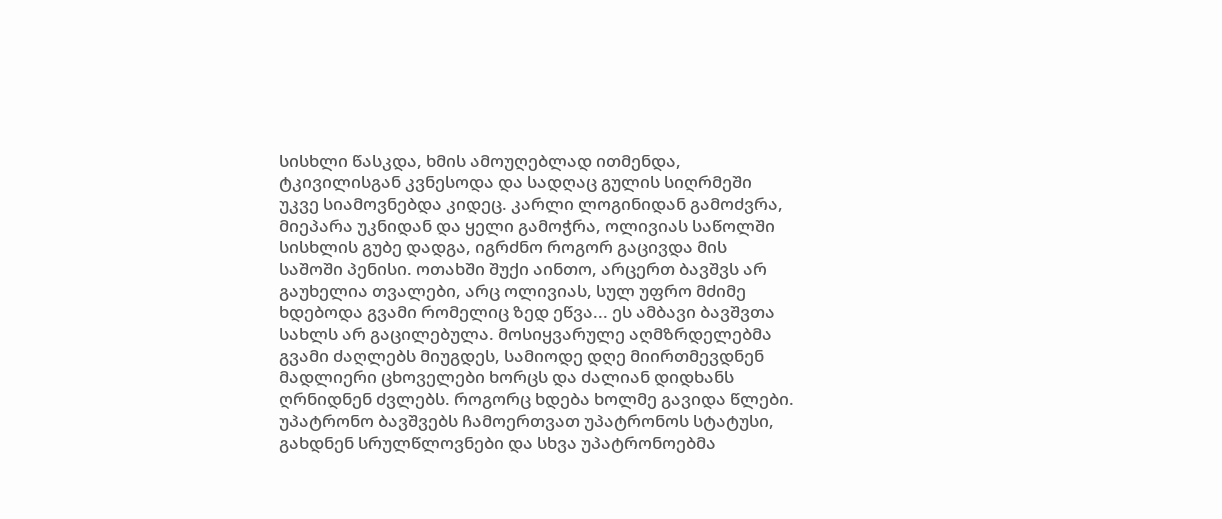სისხლი წასკდა, ხმის ამოუღებლად ითმენდა, ტკივილისგან კვნესოდა და სადღაც გულის სიღრმეში უკვე სიამოვნებდა კიდეც. კარლი ლოგინიდან გამოძვრა, მიეპარა უკნიდან და ყელი გამოჭრა, ოლივიას საწოლში სისხლის გუბე დადგა, იგრძნო როგორ გაცივდა მის საშოში პენისი. ოთახში შუქი აინთო, არცერთ ბავშვს არ გაუხელია თვალები, არც ოლივიას, სულ უფრო მძიმე ხდებოდა გვამი რომელიც ზედ ეწვა... ეს ამბავი ბავშვთა სახლს არ გაცილებულა. მოსიყვარულე აღმზრდელებმა გვამი ძაღლებს მიუგდეს, სამიოდე დღე მიირთმევდნენ მადლიერი ცხოველები ხორცს და ძალიან დიდხანს ღრნიდნენ ძვლებს. როგორც ხდება ხოლმე გავიდა წლები. უპატრონო ბავშვებს ჩამოერთვათ უპატრონოს სტატუსი, გახდნენ სრულწლოვნები და სხვა უპატრონოებმა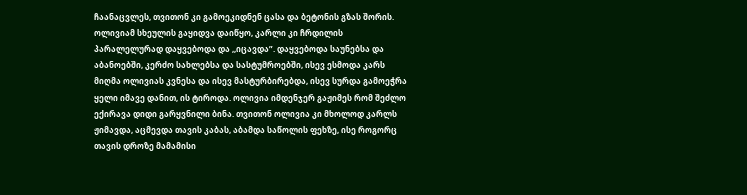ჩაანაცვლეს, თვითონ კი გამოეკიდნენ ცასა და ბეტონის გზას შორის. ოლივიამ სხეულის გაყიდვა დაიწყო, კარლი კი ჩრდილის პარალელურად დაყვებოდა და ,,იცავდა”. დაყვებოდა საუნებსა და აბანოებში, კერძო სახლებსა და სასტუმროებში, ისევ ესმოდა კარს მიღმა ოლივიას კვნესა და ისევ მასტურბირებდა, ისევ სურდა გამოეჭრა ყელი იმავე დანით, ის ტიროდა. ოლივია იმდენჯერ გაჟიმეს რომ შეძლო ექირავა დიდი გარყვნილი ბინა. თვითონ ოლივია კი მხოლოდ კარლს ჟიმავდა, აცმევდა თავის კაბას, აბამდა საწოლის ფეხზე, ისე როგორც თავის დროზე მამამისი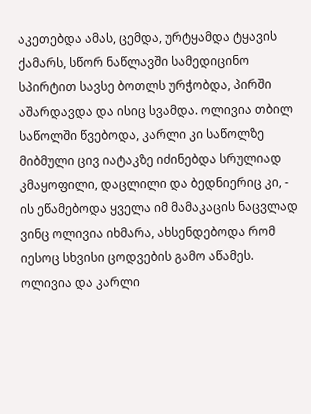აკეთებდა ამას, ცემდა, ურტყამდა ტყავის ქამარს, სწორ ნაწლავში სამედიცინო სპირტით სავსე ბოთლს ურჭობდა, პირში აშარდავდა და ისიც სვამდა. ოლივია თბილ საწოლში წვებოდა, კარლი კი საწოლზე მიბმული ცივ იატაკზე იძინებდა სრულიად კმაყოფილი, დაცლილი და ბედნიერიც კი, - ის ეწამებოდა ყველა იმ მამაკაცის ნაცვლად ვინც ოლივია იხმარა, ახსენდებოდა რომ იესოც სხვისი ცოდვების გამო აწამეს. ოლივია და კარლი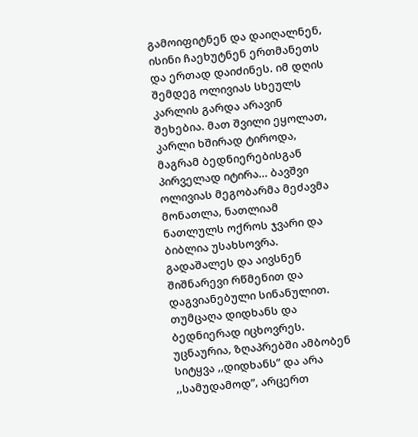გამოიფიტნენ და დაიღალნენ, ისინი ჩაეხუტნენ ერთმანეთს და ერთად დაიძინეს. იმ დღის შემდეგ ოლივიას სხეულს კარლის გარდა არავინ შეხებია. მათ შვილი ეყოლათ, კარლი ხშირად ტიროდა, მაგრამ ბედნიერებისგან პირველად იტირა... ბავშვი ოლივიას მეგობარმა მეძავმა მონათლა, ნათლიამ ნათლულს ოქროს ჯვარი და ბიბლია უსახსოვრა. გადაშალეს და აივსნენ შიშნარევი რწმენით და დაგვიანებული სინანულით. თუმცაღა დიდხანს და ბედნიერად იცხოვრეს. უცნაურია, ზღაპრებში ამბობენ სიტყვა ,,დიდხანს” და არა ,,სამუდამოდ”, არცერთ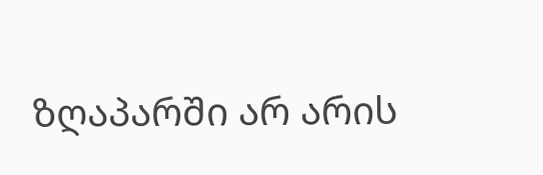ზღაპარში არ არის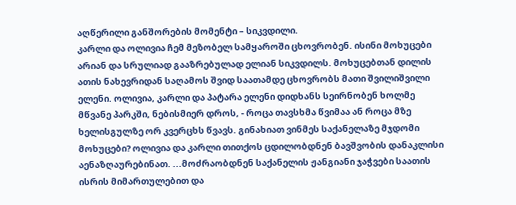აღწერილი განშორების მომენტი – სიკვდილი.
კარლი და ოლივია ჩემ მეზობელ სამყაროში ცხოვრობენ. ისინი მოხუცები არიან და სრულიად გააზრებულად ელიან სიკვდილს. მოხუცებთან დილის ათის ნახევრიდან საღამოს შვიდ საათამდე ცხოვრობს მათი შვილიშვილი ელენი. ოლივია, კარლი და პატარა ელენი დიდხანს სეირნობენ ხოლმე მწვანე პარკში, ნებისმიერ დროს, - როცა თავსხმა წვიმაა ან როცა მზე ხელისგულზე ორ კვერცხს წვავს. გინახიათ ვინმეს საქანელაზე მჯდომი მოხუცები? ოლივია და კარლი თითქოს ცდილობდნენ ბავშვობის დანაკლისი აენაზღაურებინათ. ...მოძრაობდნენ საქანელის ჟანგიანი ჯაჭვები საათის ისრის მიმართულებით და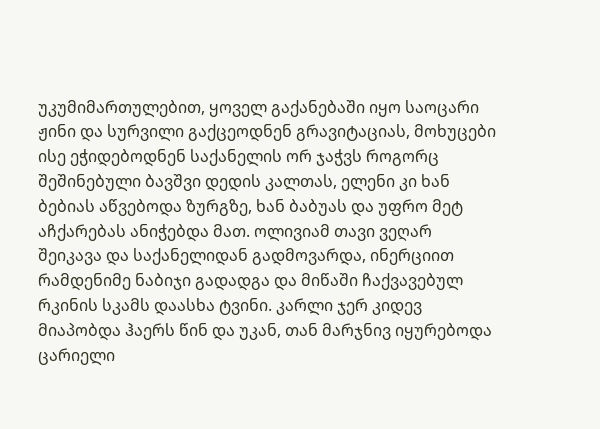უკუმიმართულებით, ყოველ გაქანებაში იყო საოცარი ჟინი და სურვილი გაქცეოდნენ გრავიტაციას, მოხუცები ისე ეჭიდებოდნენ საქანელის ორ ჯაჭვს როგორც შეშინებული ბავშვი დედის კალთას, ელენი კი ხან ბებიას აწვებოდა ზურგზე, ხან ბაბუას და უფრო მეტ აჩქარებას ანიჭებდა მათ. ოლივიამ თავი ვეღარ შეიკავა და საქანელიდან გადმოვარდა, ინერციით რამდენიმე ნაბიჯი გადადგა და მიწაში ჩაქვავებულ რკინის სკამს დაასხა ტვინი. კარლი ჯერ კიდევ მიაპობდა ჰაერს წინ და უკან, თან მარჯნივ იყურებოდა ცარიელი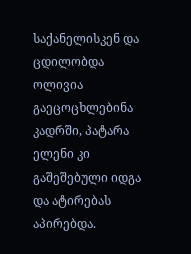საქანელისკენ და ცდილობდა ოლივია გაეცოცხლებინა კადრში, პატარა ელენი კი გაშეშებული იდგა და ატირებას აპირებდა.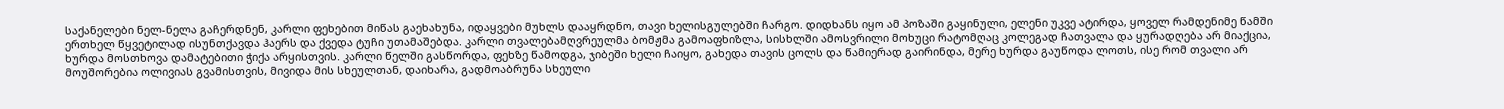საქანელები ნელ-ნელა გაჩერდნენ, კარლი ფეხებით მიწას გაეხახუნა, იდაყვები მუხლს დააყრდნო, თავი ხელისგულებში ჩარგო. დიდხანს იყო ამ პოზაში გაყინული, ელენი უკვე ატირდა, ყოველ რამდენიმე წამში ერთხელ წყვეტილად ისუნთქავდა ჰაერს და ქვედა ტუჩი უთამაშებდა. კარლი თვალებამღვრეულმა ბომჟმა გამოაფხიზლა, სისხლში ამოსვრილი მოხუცი რატომღაც კოლეგად ჩათვალა და ყურადღება არ მიაქცია, ხურდა მოსთხოვა დამატებითი ჭიქა არყისთვის. კარლი წელში გასწორდა, ფეხზე წამოდგა, ჯიბეში ხელი ჩაიყო, გახედა თავის ცოლს და წამიერად გაირინდა, მერე ხურდა გაუწოდა ლოთს, ისე რომ თვალი არ მოუშორებია ოლივიას გვამისთვის, მივიდა მის სხეულთან, დაიხარა, გადმოაბრუნა სხეული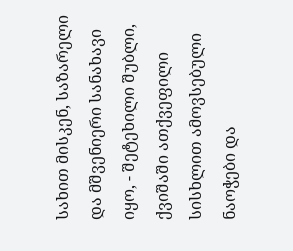სახით მისკენ, საზარელი და მშვენიერი სანახავი იყო, - შეტეხილი შუბლი, ქვიშაში ათქვეფილი სისხლით ამოვსებული ნაოჭები და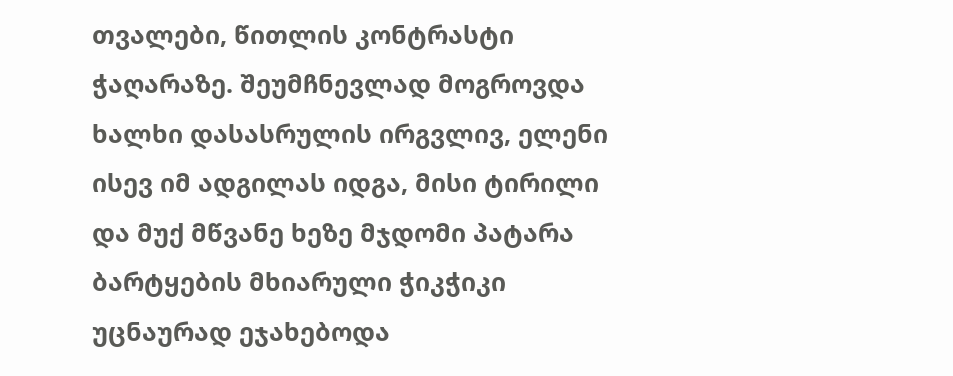თვალები, წითლის კონტრასტი ჭაღარაზე. შეუმჩნევლად მოგროვდა ხალხი დასასრულის ირგვლივ, ელენი ისევ იმ ადგილას იდგა, მისი ტირილი და მუქ მწვანე ხეზე მჯდომი პატარა ბარტყების მხიარული ჭიკჭიკი უცნაურად ეჯახებოდა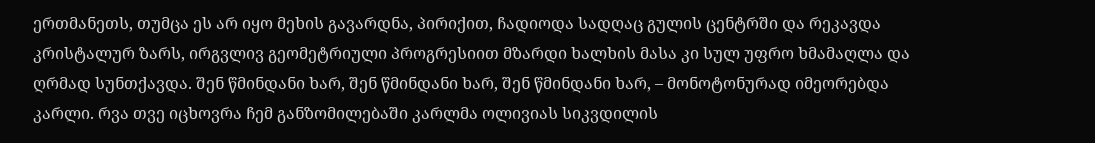ერთმანეთს, თუმცა ეს არ იყო მეხის გავარდნა, პირიქით, ჩადიოდა სადღაც გულის ცენტრში და რეკავდა კრისტალურ ზარს, ირგვლივ გეომეტრიული პროგრესიით მზარდი ხალხის მასა კი სულ უფრო ხმამაღლა და ღრმად სუნთქავდა. შენ წმინდანი ხარ, შენ წმინდანი ხარ, შენ წმინდანი ხარ, – მონოტონურად იმეორებდა კარლი. რვა თვე იცხოვრა ჩემ განზომილებაში კარლმა ოლივიას სიკვდილის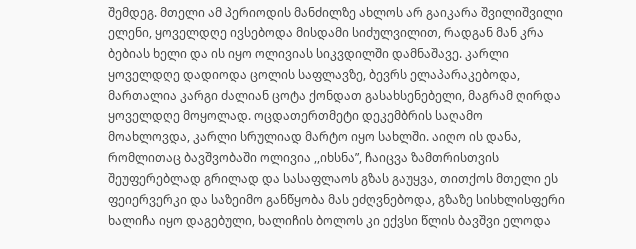შემდეგ. მთელი ამ პერიოდის მანძილზე ახლოს არ გაიკარა შვილიშვილი ელენი, ყოველდღე ივსებოდა მისდამი სიძულვილით, რადგან მან კრა ბებიას ხელი და ის იყო ოლივიას სიკვდილში დამნაშავე. კარლი ყოველდღე დადიოდა ცოლის საფლავზე, ბევრს ელაპარაკებოდა, მართალია კარგი ძალიან ცოტა ქონდათ გასახსენებელი, მაგრამ ღირდა ყოველდღე მოყოლად. ოცდათერთმეტი დეკემბრის საღამო მოახლოვდა, კარლი სრულიად მარტო იყო სახლში. აიღო ის დანა, რომლითაც ბავშვობაში ოლივია ,,იხსნა”, ჩაიცვა ზამთრისთვის შეუფერებლად გრილად და სასაფლაოს გზას გაუყვა, თითქოს მთელი ეს ფეიერვერკი და საზეიმო განწყობა მას ეძღვნებოდა, გზაზე სისხლისფერი ხალიჩა იყო დაგებული, ხალიჩის ბოლოს კი ექვსი წლის ბავშვი ელოდა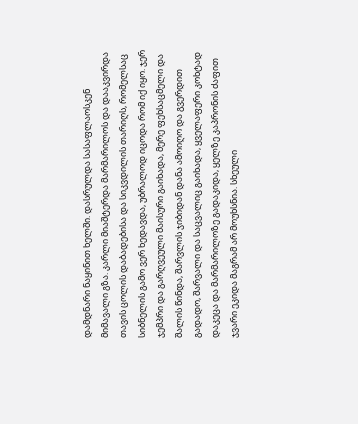დამდნარი ნაყინით ხელში. დასრულდა სასაფლაოსკენ მიმავალი გზა. კარლი მიაშტერდა მარმარილოს და დააკვირდა თავის ცოლის დაბადებისა და სიკვდილის თარიღს, რომელსაც სიბნელის გამო ვერ ხედავდა, უბრალოდ იცოდა რომ იქ იყო. ჯერ ჯემპრი და გარღვეული მაისური გაიხადა, მერე ფეხსაცმელი და შალის წინდა, შარვლის ჯიბიდან დანა ამოიღო და გვერდით გადადო, შარვალი და საცვალიც გაიხადა, ყველაფერი კოხტად დაკეცა და მარმარილოზე გადაკიდა, ყელზე კაპრონის ძაფით ჯვარი ეკიდა მაგრამ არ მოუხსნია. სხეული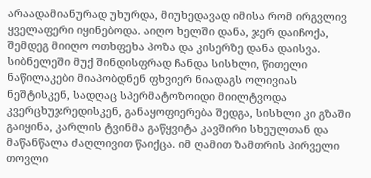არაადამიანურად უხურდა, მიუხედავად იმისა რომ ირგვლივ ყველაფერი იყინებოდა. აიღო ხელში დანა, ჯერ დაიჩოქა, შემდეგ მიიღო ოთხფეხა პოზა და კისერზე დანა დაისვა. სიბნელეში მუქ შინდისფრად ჩანდა სისხლი, წითელი ნაწილაკები მიაპობდნენ ფხვიერ ნიადაგს ოლივიას ნეშტისკენ, სადღაც სპერმატოზოიდი მიილტვოდა კვერცხუჯრედისკენ, განაყოფიერება შედგა, სისხლი კი გზაში გაიყინა, კარლის ტვინმა გაწყვიტა კავშირი სხეულთან და მაწანწალა ძაღლივით წაიქცა. იმ ღამით ზამთრის პირველი თოვლი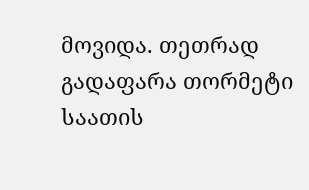მოვიდა. თეთრად გადაფარა თორმეტი საათის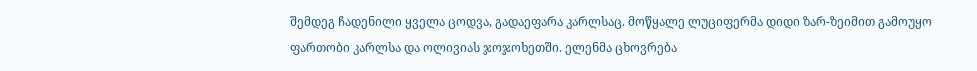შემდეგ ჩადენილი ყველა ცოდვა, გადაეფარა კარლსაც. მოწყალე ლუციფერმა დიდი ზარ-ზეიმით გამოუყო ფართობი კარლსა და ოლივიას ჯოჯოხეთში. ელენმა ცხოვრება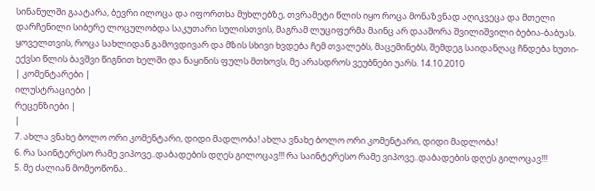სინანულში გაატარა, ბევრი ილოცა და იფორთხა მუხლებზე, თვრამეტი წლის იყო როცა მონაზვნად აღიკვეცა და მთელი დარჩენილი სიბერე ლოცულობდა საკუთარი სულისთვის, მაგრამ ლუციფერმა მაინც არ დააშორა შვილიშვილი ბებია-ბაბუას. ყოველთვის, როცა სახლიდან გამოვდივარ და მზის სხივი ხვდება ჩემ თვალებს, მაცემინებს, შემდეგ საიდანღაც ჩნდება ხუთი-ექვსი წლის ბავშვი წიგნით ხელში და ნაყინის ფულს მთხოვს, მე არასდროს ვეუბნები უარს. 14.10.2010
| კომენტარები |
ილუსტრაციები |
რეცენზიები |
|
7. ახლა ვნახე ბოლო ორი კომენტარი, დიდი მადლობა! ახლა ვნახე ბოლო ორი კომენტარი, დიდი მადლობა!
6. რა საინტერესო რამე ვიპოვე..დაბადების დღეს გილოცავ!!! რა საინტერესო რამე ვიპოვე..დაბადების დღეს გილოცავ!!!
5. მე ძალიან მომეოწონა..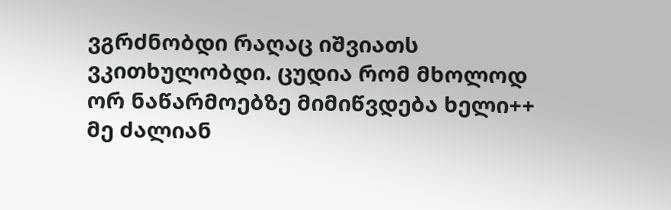ვგრძნობდი რაღაც იშვიათს ვკითხულობდი. ცუდია რომ მხოლოდ ორ ნაწარმოებზე მიმიწვდება ხელი++ მე ძალიან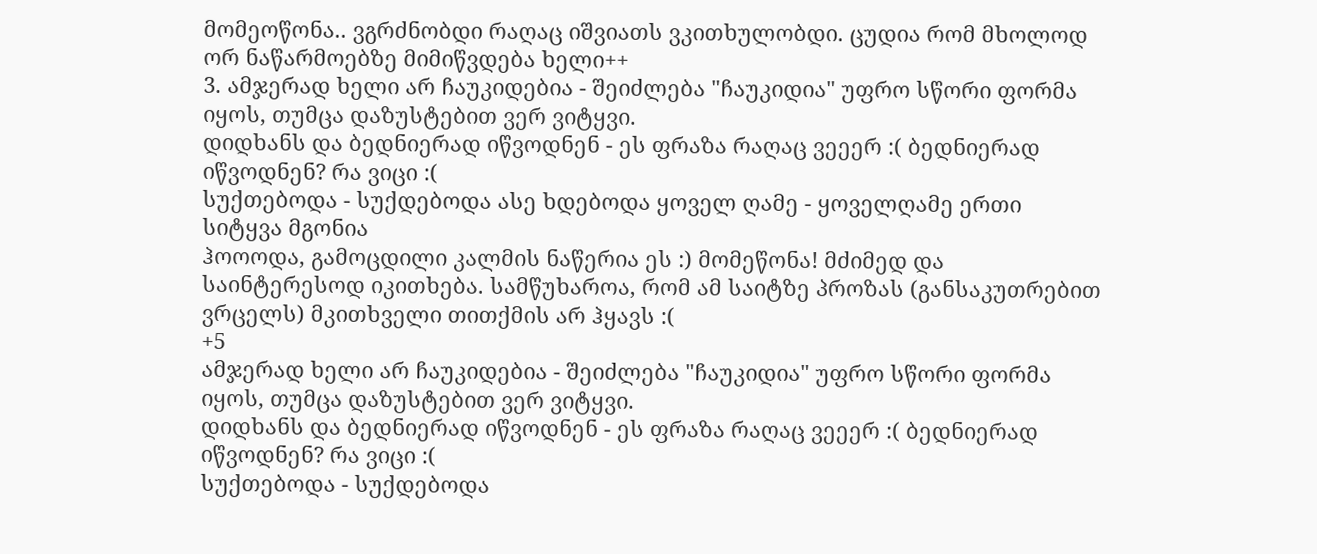მომეოწონა.. ვგრძნობდი რაღაც იშვიათს ვკითხულობდი. ცუდია რომ მხოლოდ ორ ნაწარმოებზე მიმიწვდება ხელი++
3. ამჯერად ხელი არ ჩაუკიდებია - შეიძლება "ჩაუკიდია" უფრო სწორი ფორმა იყოს, თუმცა დაზუსტებით ვერ ვიტყვი.
დიდხანს და ბედნიერად იწვოდნენ - ეს ფრაზა რაღაც ვეეერ :( ბედნიერად იწვოდნენ? რა ვიცი :(
სუქთებოდა - სუქდებოდა ასე ხდებოდა ყოველ ღამე - ყოველღამე ერთი სიტყვა მგონია
ჰოოოდა, გამოცდილი კალმის ნაწერია ეს :) მომეწონა! მძიმედ და საინტერესოდ იკითხება. სამწუხაროა, რომ ამ საიტზე პროზას (განსაკუთრებით ვრცელს) მკითხველი თითქმის არ ჰყავს :(
+5
ამჯერად ხელი არ ჩაუკიდებია - შეიძლება "ჩაუკიდია" უფრო სწორი ფორმა იყოს, თუმცა დაზუსტებით ვერ ვიტყვი.
დიდხანს და ბედნიერად იწვოდნენ - ეს ფრაზა რაღაც ვეეერ :( ბედნიერად იწვოდნენ? რა ვიცი :(
სუქთებოდა - სუქდებოდა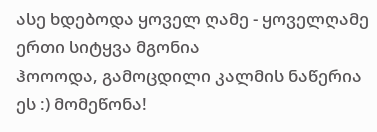ასე ხდებოდა ყოველ ღამე - ყოველღამე ერთი სიტყვა მგონია
ჰოოოდა, გამოცდილი კალმის ნაწერია ეს :) მომეწონა!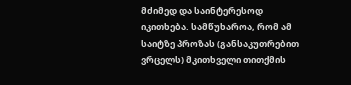მძიმედ და საინტერესოდ იკითხება. სამწუხაროა, რომ ამ საიტზე პროზას (განსაკუთრებით ვრცელს) მკითხველი თითქმის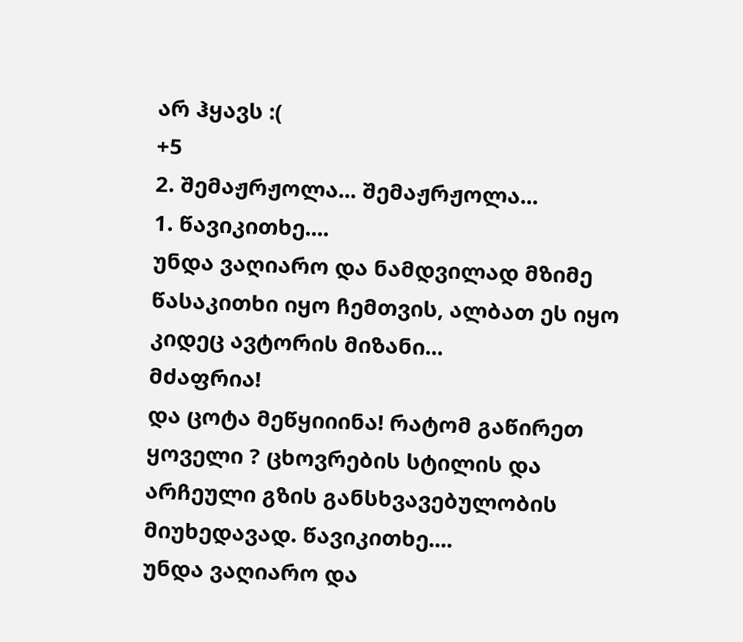არ ჰყავს :(
+5
2. შემაჟრჟოლა... შემაჟრჟოლა...
1. წავიკითხე....
უნდა ვაღიარო და ნამდვილად მზიმე წასაკითხი იყო ჩემთვის, ალბათ ეს იყო კიდეც ავტორის მიზანი...
მძაფრია!
და ცოტა მეწყიიინა! რატომ გაწირეთ ყოველი ? ცხოვრების სტილის და არჩეული გზის განსხვავებულობის მიუხედავად. წავიკითხე....
უნდა ვაღიარო და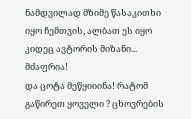ნამდვილად მზიმე წასაკითხი იყო ჩემთვის, ალბათ ეს იყო კიდეც ავტორის მიზანი...
მძაფრია!
და ცოტა მეწყიიინა! რატომ გაწირეთ ყოველი ? ცხოვრების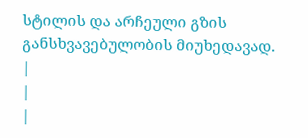სტილის და არჩეული გზის განსხვავებულობის მიუხედავად.
|
|
|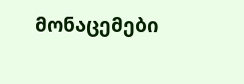მონაცემები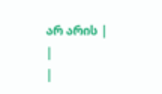არ არის |
|
|